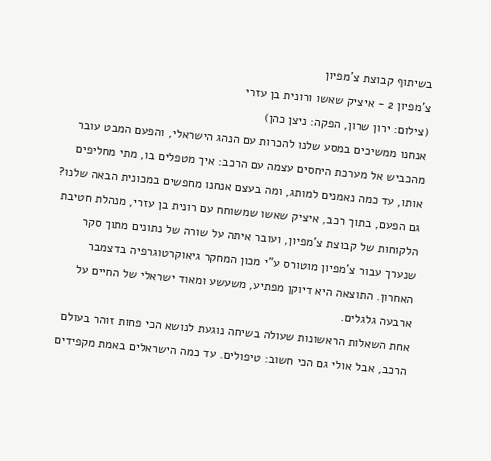בשיתוף קבוצת צ'מפיון
צ'מפיון 2 - איציק שאשו ורונית בן עזרי
(צילום: ירון שרון, הפקה: ניצן כהן)
אנחנו ממשיכים במסע שלנו להכרות עם הנהג הישראלי, והפעם המבט עובר מהכביש אל מערכת היחסים עצמה עם הרכב: איך מטפלים בו, מתי מחליפים אותו, עד כמה נאמנים למותג, ומה בעצם אנחנו מחפשים במכונית הבאה שלנו? גם הפעם, בתוך רכב, איציק שאשו שמשוחח עם רונית בן עזרי, מנהלת חטיבת הלקוחות של קבוצת צ'מפיון, ועובר איתה על שורה של נתונים מתוך סקר שנערך עבור צ'מפיון מוטורס ע"י מכון המחקר גיאוקרטוגרפיה בדצמבר האחרון. התוצאה היא דיוקן מפתיע, משעשע ומאוד ישראלי של החיים על ארבעה גלגלים.
אחת השאלות הראשונות שעולה בשיחה נוגעת לנושא הכי פחות זוהר בעולם הרכב, אבל אולי גם הכי חשוב: טיפולים. עד כמה הישראלים באמת מקפידים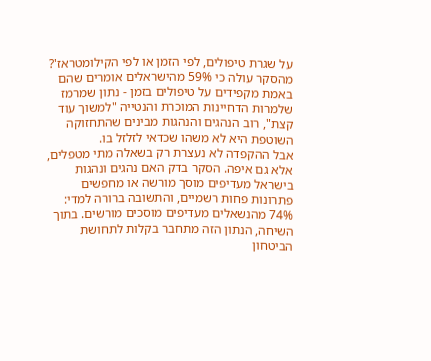על שגרת טיפולים, לפי הזמן או לפי הקילומטראז'? מהסקר עולה כי 59% מהישראלים אומרים שהם באמת מקפידים על טיפולים בזמן - נתון שמרמז שלמרות הדחיינות המוכרת והנטייה "למשוך עוד קצת", רוב הנהגים והנהגות מבינים שהתחזוקה השוטפת היא לא משהו שכדאי לזלזל בו.
אבל ההקפדה לא נעצרת רק בשאלה מתי מטפלים, אלא גם איפה. הסקר בדק האם נהגים ונהגות בישראל מעדיפים מוסך מורשה או מחפשים פתרונות פחות רשמיים, והתשובה ברורה למדי: 74% מהנשאלים מעדיפים מוסכים מורשים. בתוך השיחה, הנתון הזה מתחבר בקלות לתחושת הביטחון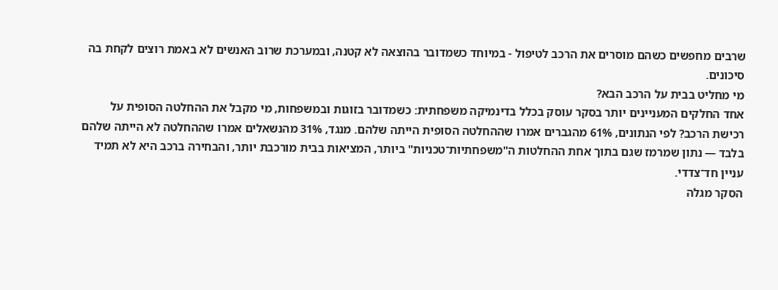שרבים מחפשים כשהם מוסרים את הרכב לטיפול - במיוחד כשמדובר בהוצאה לא קטנה, ובמערכת שרוב האנשים לא באמת רוצים לקחת בה סיכונים.
מי מחליט בבית על הרכב הבא?
אחד החלקים המעניינים יותר בסקר עוסק בכלל בדינמיקה משפחתית: כשמדובר בזוגות ובמשפחות, מי מקבל את ההחלטה הסופית על רכישת הרכב? לפי הנתונים, 61% מהגברים אמרו שההחלטה הסופית הייתה שלהם. מנגד, 31% מהנשאלים אמרו שההחלטה לא הייתה שלהם בלבד — נתון שמרמז שגם בתוך אחת ההחלטות ה"משפחתיות־טכניות" ביותר, המציאות בבית מורכבת יותר, והבחירה ברכב היא לא תמיד עניין חד־צדדי.
הסקר מגלה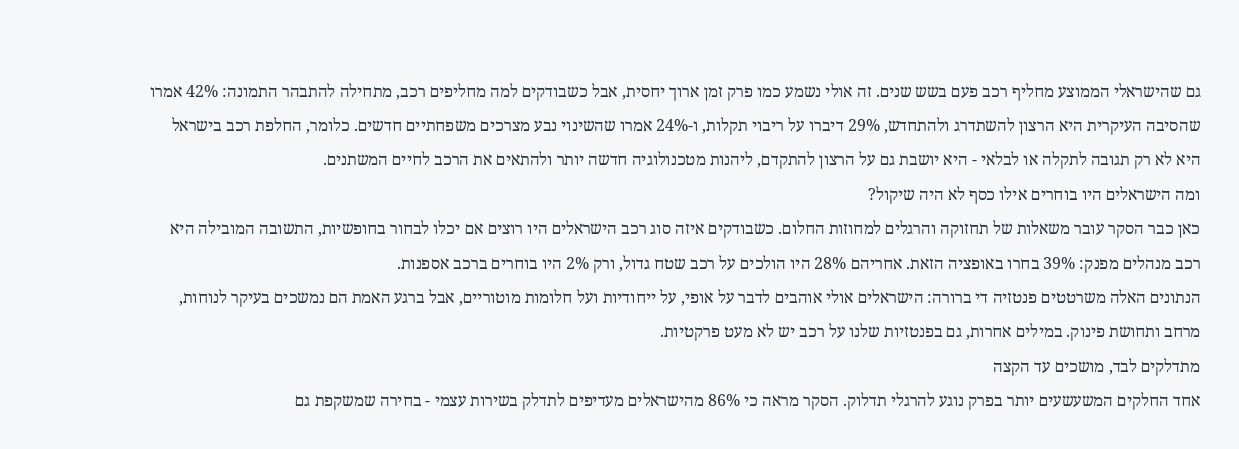גם שהישראלי הממוצע מחליף רכב פעם בשש שנים. זה אולי נשמע כמו פרק זמן ארוך יחסית, אבל כשבודקים למה מחליפים רכב, מתחילה להתבהר התמונה: 42% אמרו שהסיבה העיקרית היא הרצון להשתדרג ולהתחדש, 29% דיברו על ריבוי תקלות, ו-24% אמרו שהשינוי נבע מצרכים משפחתיים חדשים. כלומר, החלפת רכב בישראל היא לא רק תגובה לתקלה או לבלאי - היא יושבת גם על הרצון להתקדם, ליהנות מטכנולוגיה חדשה יותר ולהתאים את הרכב לחיים המשתנים.
ומה הישראלים היו בוחרים אילו כסף לא היה שיקול?
כאן כבר הסקר עובר משאלות של תחזוקה והרגלים למחוזות החלום. כשבודקים איזה סוג רכב הישראלים היו רוצים אם יכלו לבחור בחופשיות, התשובה המובילה היא רכב מנהלים מפנק: 39% בחרו באופציה הזאת. אחריהם 28% היו הולכים על רכב שטח גדול, ורק 2% היו בוחרים ברכב אספנות.
הנתונים האלה משרטטים פנטזיה די ברורה: הישראלים אולי אוהבים לדבר על אופי, על ייחודיות ועל חלומות מוטוריים, אבל ברגע האמת הם נמשכים בעיקר לנוחות, מרחב ותחושת פינוק. במילים אחרות, גם בפנטזיות שלנו על רכב יש לא מעט פרקטיות.
מתדלקים לבד, מושכים עד הקצה
אחד החלקים המשעשעים יותר בפרק נוגע להרגלי תדלוק. הסקר מראה כי 86% מהישראלים מעדיפים לתדלק בשירות עצמי - בחירה שמשקפת גם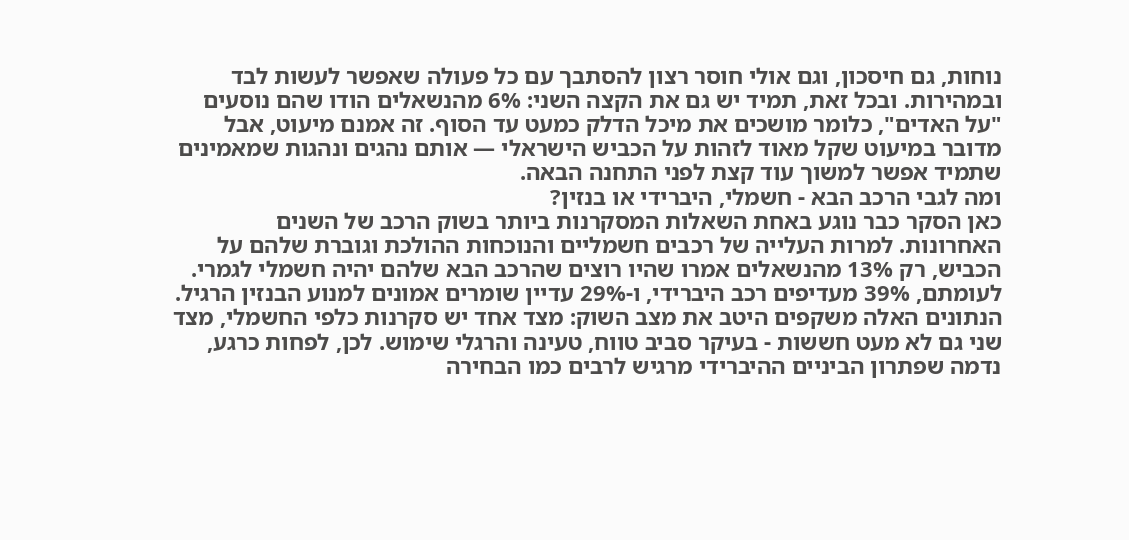נוחות, גם חיסכון, וגם אולי חוסר רצון להסתבך עם כל פעולה שאפשר לעשות לבד ובמהירות. ובכל זאת, תמיד יש גם את הקצה השני: 6% מהנשאלים הודו שהם נוסעים "על האדים", כלומר מושכים את מיכל הדלק כמעט עד הסוף. זה אמנם מיעוט, אבל מדובר במיעוט שקל מאוד לזהות על הכביש הישראלי — אותם נהגים ונהגות שמאמינים שתמיד אפשר למשוך עוד קצת לפני התחנה הבאה.
ומה לגבי הרכב הבא - חשמלי, היברידי או בנזין?
כאן הסקר כבר נוגע באחת השאלות המסקרנות ביותר בשוק הרכב של השנים האחרונות. למרות העלייה של רכבים חשמליים והנוכחות ההולכת וגוברת שלהם על הכביש, רק 13% מהנשאלים אמרו שהיו רוצים שהרכב הבא שלהם יהיה חשמלי לגמרי. לעומתם, 39% מעדיפים רכב היברידי, ו-29% עדיין שומרים אמונים למנוע הבנזין הרגיל.
הנתונים האלה משקפים היטב את מצב השוק: מצד אחד יש סקרנות כלפי החשמלי, מצד שני גם לא מעט חששות - בעיקר סביב טווח, טעינה והרגלי שימוש. לכן, לפחות כרגע, נדמה שפתרון הביניים ההיברידי מרגיש לרבים כמו הבחירה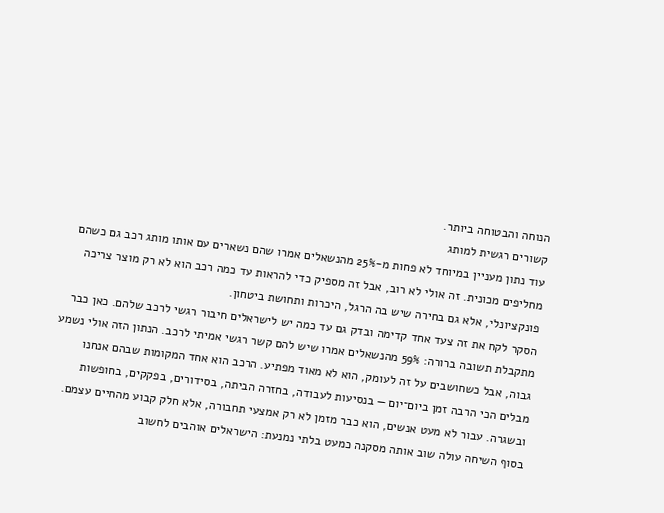הנוחה והבטוחה ביותר.
קשורים רגשית למותג
עוד נתון מעניין במיוחד לא פחות מ-25% מהנשאלים אמרו שהם נשארים עם אותו מותג רכב גם כשהם מחליפים מכונית. זה אולי לא רוב, אבל זה מספיק כדי להראות עד כמה רכב הוא לא רק מוצר צריכה פונקציונלי, אלא גם בחירה שיש בה הרגל, היכרות ותחושת ביטחון.
הסקר לקח את זה צעד אחד קדימה ובדק גם עד כמה יש לישראלים חיבור רגשי לרכב שלהם. כאן כבר מתקבלת תשובה ברורה: 59% מהנשאלים אמרו שיש להם קשר רגשי אמיתי לרכב. הנתון הזה אולי נשמע גבוה, אבל כשחושבים על זה לעומק, הוא לא מאוד מפתיע. הרכב הוא אחד המקומות שבהם אנחנו מבלים הכי הרבה זמן ביום־יום — בנסיעות לעבודה, בחזרה הביתה, בסידורים, בפקקים, בחופשות ובשגרה. עבור לא מעט אנשים, הוא כבר מזמן לא רק אמצעי תחבורה, אלא חלק קבוע מהחיים עצמם.
בסוף השיחה עולה שוב אותה מסקנה כמעט בלתי נמנעת: הישראלים אוהבים לחשוב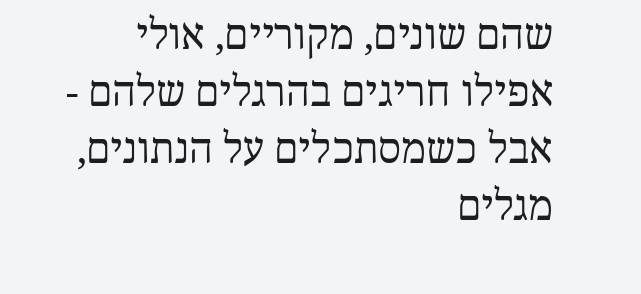שהם שונים, מקוריים, אולי אפילו חריגים בהרגלים שלהם - אבל כשמסתכלים על הנתונים, מגלים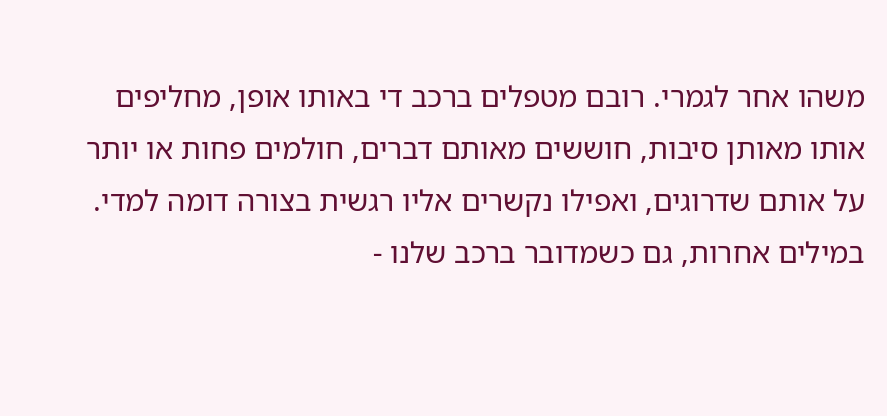משהו אחר לגמרי. רובם מטפלים ברכב די באותו אופן, מחליפים אותו מאותן סיבות, חוששים מאותם דברים, חולמים פחות או יותר על אותם שדרוגים, ואפילו נקשרים אליו רגשית בצורה דומה למדי. במילים אחרות, גם כשמדובר ברכב שלנו -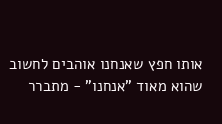אותו חפץ שאנחנו אוהבים לחשוב שהוא מאוד "אנחנו" - מתברר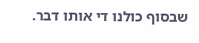שבסוף כולנו די אותו דבר.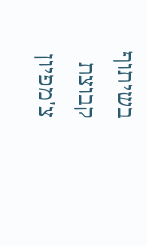בשיתוף קבוצת צ'מפיון